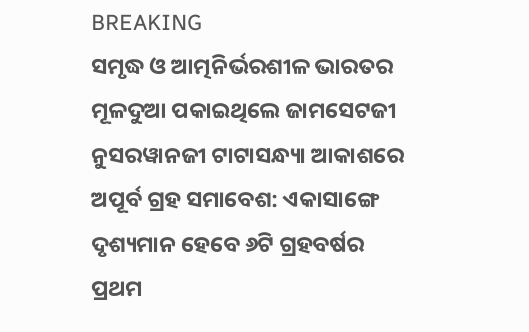BREAKING
ସମୃଦ୍ଧ ଓ ଆତ୍ମନିର୍ଭରଶୀଳ ଭାରତର ମୂଳଦୁଆ ପକାଇଥିଲେ ଜାମସେଟଜୀ ନୁସରୱାନଜୀ ଟାଟାସନ୍ଧ୍ୟା ଆକାଶରେ ଅପୂର୍ବ ଗ୍ରହ ସମାବେଶ: ଏକାସାଙ୍ଗେ ଦୃଶ୍ୟମାନ ହେବେ ୬ଟି ଗ୍ରହବର୍ଷର ପ୍ରଥମ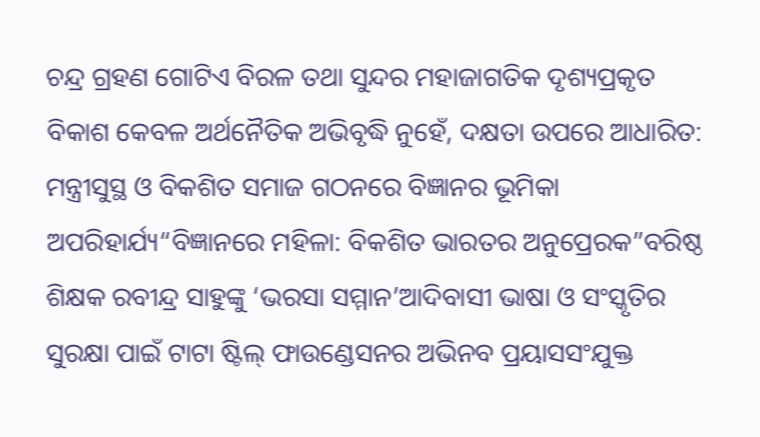ଚନ୍ଦ୍ର ଗ୍ରହଣ ଗୋଟିଏ ବିରଳ ତଥା ସୁନ୍ଦର ମହାଜାଗତିକ ଦୃଶ୍ୟପ୍ରକୃତ ବିକାଶ କେବଳ ଅର୍ଥନୈତିକ ଅଭିବୃଦ୍ଧି ନୁହେଁ, ଦକ୍ଷତା ଉପରେ ଆଧାରିତ: ମନ୍ତ୍ରୀସୁସ୍ଥ ଓ ବିକଶିତ ସମାଜ ଗଠନରେ ବିଜ୍ଞାନର ଭୂମିକା ଅପରିହାର୍ଯ୍ୟ“ବିଜ୍ଞାନରେ ମହିଳା: ବିକଶିତ ଭାରତର ଅନୁପ୍ରେରକ”ବରିଷ୍ଠ ଶିକ୍ଷକ ରବୀନ୍ଦ୍ର ସାହୁଙ୍କୁ ‘ଭରସା ସମ୍ମାନ’ଆଦିବାସୀ ଭାଷା ଓ ସଂସ୍କୃତିର ସୁରକ୍ଷା ପାଇଁ ଟାଟା ଷ୍ଟିଲ୍ ଫାଉଣ୍ଡେସନର ଅଭିନବ ପ୍ରୟାସସଂଯୁକ୍ତ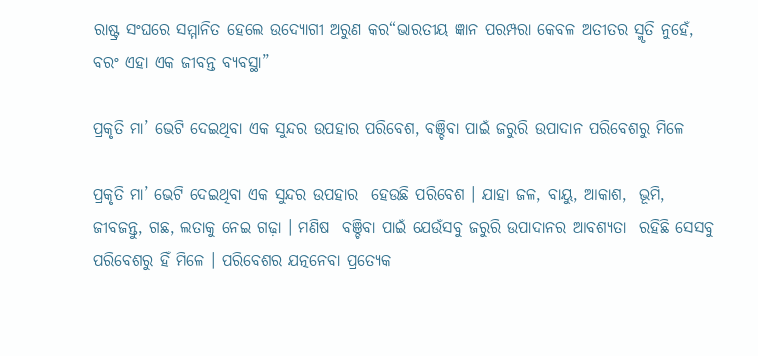ରାଷ୍ଟ୍ର ସଂଘରେ ସମ୍ମାନିତ ହେଲେ ଉଦ୍ୟୋଗୀ ଅରୁଣ କର“ଭାରତୀୟ ଜ୍ଞାନ ପରମ୍ପରା କେବଳ ଅତୀତର ସ୍ମୃତି ନୁହେଁ, ବରଂ ଏହା ଏକ ଜୀବନ୍ତ ବ୍ୟବସ୍ଥା”

ପ୍ରକୃତି ମା’ ଭେଟି ଦେଇଥିବା ଏକ ସୁନ୍ଦର ଉପହାର ପରିବେଶ, ବଞ୍ଚିବା ପାଇଁ ଜରୁରି ଉପାଦାନ ପରିବେଶରୁ ମିଳେ

ପ୍ରକୃତି ମା’ ଭେଟି ଦେଇଥିବା ଏକ ସୁନ୍ଦର ଉପହାର  ହେଉଛି ପରିବେଶ । ଯାହା ଜଳ, ବାୟୁ, ଆକାଶ,  ଭୂମି, ଜୀବଜନ୍ତୁ, ଗଛ, ଲତାକୁ ନେଇ ଗଢ଼ା । ମଣିଷ  ବଞ୍ଚିବା ପାଇଁ ଯେଉଁସବୁ ଜରୁରି ଉପାଦାନର ଆବଶ୍ୟତା  ରହିଛି ସେସବୁ ପରିବେଶରୁ ହିଁ ମିଳେ । ପରିବେଶର ଯତ୍ନନେବା ପ୍ରତ୍ୟେକ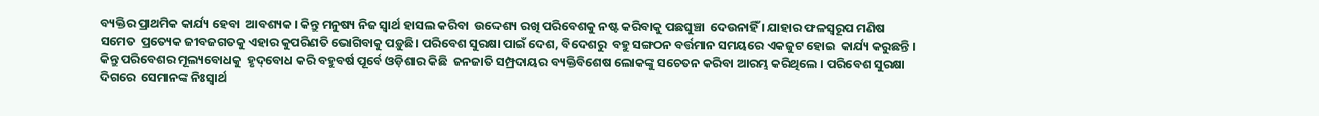ବ୍ୟକ୍ତିର ପ୍ରାଥମିକ କାର୍ଯ୍ୟ ହେବା  ଆବଶ୍ୟକ । କିନ୍ତୁ ମନୁଷ୍ୟ ନିଜ ସ୍ୱାର୍ଥ ହାସଲ କରିବା  ଉଦ୍ଦେଶ୍ୟ ରଖି ପରିବେଶକୁ ନଷ୍ଟ କରିବାକୁ ପଛଘୁଞ୍ଚା  ଦେଉନାହିଁ । ଯାହାର ଫଳସ୍ୱରୂପ ମଣିଷ ସମେତ  ପ୍ରତ୍ୟେକ ଜୀବଜଗତକୁ ଏହାର କୁପରିଣତି ଭୋଗିବାକୁ ପଡ଼ୁଛି। ପରିବେଶ ସୁରକ୍ଷା ପାଇଁ ଦେଶ, ବିଦେଶରୁ  ବହୁ ସଙ୍ଗଠନ ବର୍ତ୍ତମାନ ସମୟରେ ଏକଜୁଟ ହୋଇ  କାର୍ଯ୍ୟ କରୁଛନ୍ତି । କିନ୍ତୁ ପରିବେଶର ମୂଲ୍ୟବୋଧକୁ  ହୃଦ୍‌ବୋଧ କରି ବହୁବର୍ଷ ପୂର୍ବେ ଓଡ଼ିଶାର କିଛି  ଜନଜାତି ସମ୍ପ୍ରଦାୟର ବ୍ୟକ୍ତିବିଶେଷ ଲୋକଙ୍କୁ ସଚେତନ କରିବା ଆରମ୍ଭ କରିଥିଲେ । ପରିବେଶ ସୁରକ୍ଷା ଦିଗରେ  ସେମାନଙ୍କ ନିଃସ୍ୱାର୍ଥ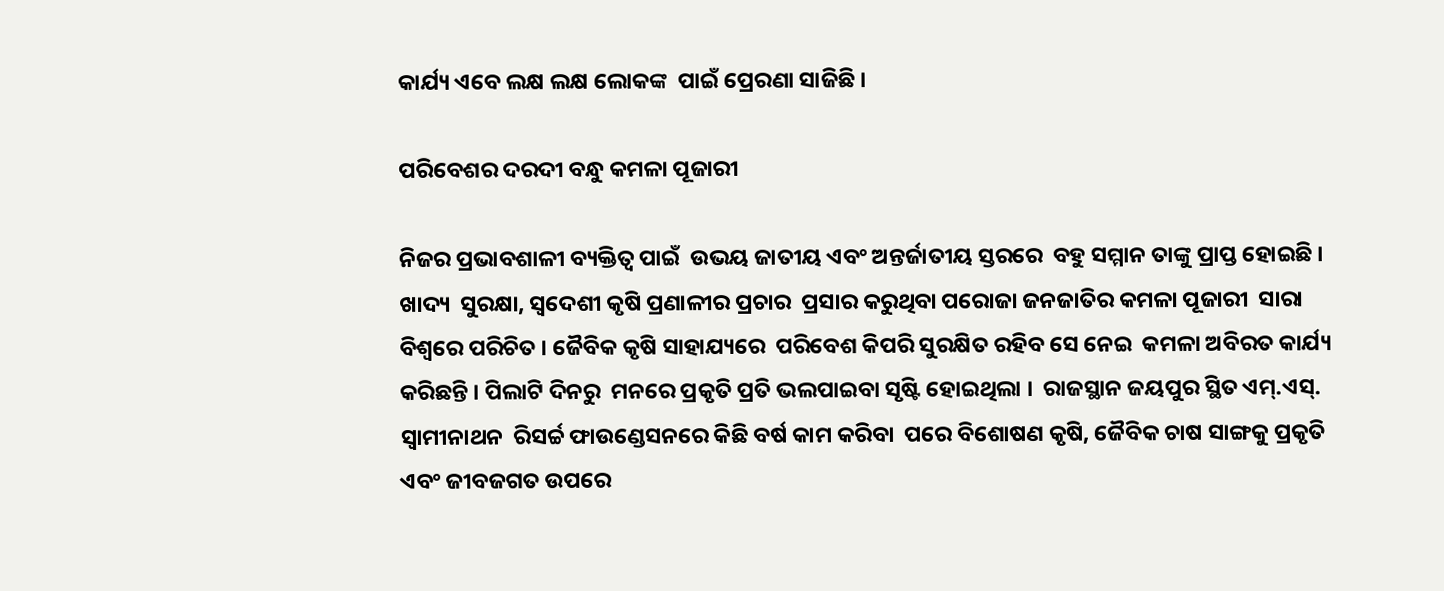କାର୍ଯ୍ୟ ଏବେ ଲକ୍ଷ ଲକ୍ଷ ଲୋକଙ୍କ  ପାଇଁ ପ୍ରେରଣା ସାଜିଛି ।

ପରିବେଶର ଦରଦୀ ବନ୍ଧୁ କମଳା ପୂଜାରୀ

ନିଜର ପ୍ରଭାବଶାଳୀ ବ୍ୟକ୍ତିତ୍ୱ ପାଇଁ  ଉଭୟ ଜାତୀୟ ଏବଂ ଅନ୍ତର୍ଜାତୀୟ ସ୍ତରରେ  ବହୁ ସମ୍ମାନ ତାଙ୍କୁ ପ୍ରାପ୍ତ ହୋଇଛି । ଖାଦ୍ୟ  ସୁରକ୍ଷା, ସ୍ୱଦେଶୀ କୃଷି ପ୍ରଣାଳୀର ପ୍ରଚାର  ପ୍ରସାର କରୁଥିବା ପରୋଜା ଜନଜାତିର କମଳା ପୂଜାରୀ  ସାରା ବିଶ୍ୱରେ ପରିଚିତ । ଜୈବିକ କୃଷି ସାହାଯ୍ୟରେ  ପରିବେଶ କିପରି ସୁରକ୍ଷିତ ରହିବ ସେ ନେଇ  କମଳା ଅବିରତ କାର୍ଯ୍ୟ କରିଛନ୍ତି । ପିଲାଟି ଦିନରୁ  ମନରେ ପ୍ରକୃତି ପ୍ରତି ଭଲପାଇବା ସୃଷ୍ଟି ହୋଇଥିଲା ।  ରାଜସ୍ଥାନ ଜୟପୁର ସ୍ଥିତ ଏମ୍‌.ଏସ୍‌. ସ୍ୱାମୀନାଥନ  ରିସର୍ଚ୍ଚ ଫାଉଣ୍ଡେସନରେ କିଛି ବର୍ଷ କାମ କରିବା  ପରେ ବିଶୋଷଣ କୃଷି, ଜୈବିକ ଚାଷ ସାଙ୍ଗକୁ ପ୍ରକୃତି  ଏବଂ ଜୀବଜଗତ ଉପରେ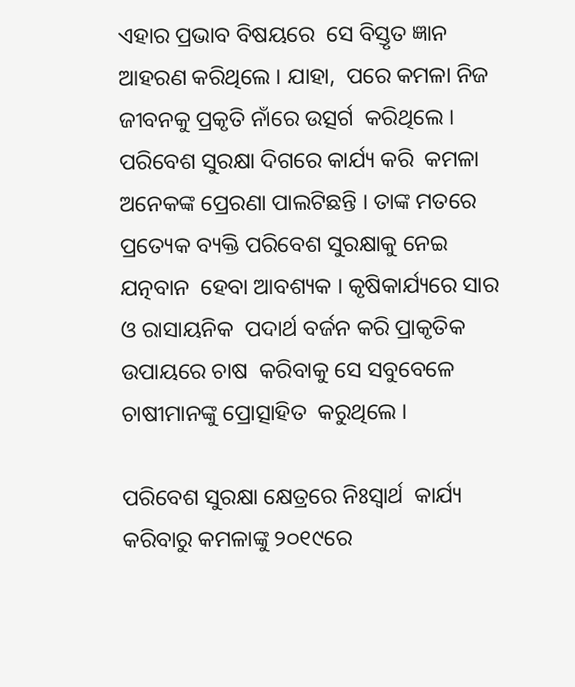ଏହାର ପ୍ରଭାବ ବିଷୟରେ  ସେ ବିସ୍ତୃତ ଜ୍ଞାନ ଆହରଣ କରିଥିଲେ । ଯାହା,  ପରେ କମଳା ନିଜ ଜୀବନକୁ ପ୍ରକୃତି ନାଁରେ ଉତ୍ସର୍ଗ  କରିଥିଲେ । ପରିବେଶ ସୁରକ୍ଷା ଦିଗରେ କାର୍ଯ୍ୟ କରି  କମଳା ଅନେକଙ୍କ ପ୍ରେରଣା ପାଲଟିଛନ୍ତି । ତାଙ୍କ ମତରେ  ପ୍ରତ୍ୟେକ ବ୍ୟକ୍ତି ପରିବେଶ ସୁରକ୍ଷାକୁ ନେଇ ଯତ୍ନବାନ  ହେବା ଆବଶ୍ୟକ । କୃଷିକାର୍ଯ୍ୟରେ ସାର ଓ ରାସାୟନିକ  ପଦାର୍ଥ ବର୍ଜନ କରି ପ୍ରାକୃତିକ ଉପାୟରେ ଚାଷ  କରିବାକୁ ସେ ସବୁବେଳେ ଚାଷୀମାନଙ୍କୁ ପ୍ରୋତ୍ସାହିତ  କରୁଥିଲେ ।

ପରିବେଶ ସୁରକ୍ଷା କ୍ଷେତ୍ରରେ ନିଃସ୍ୱାର୍ଥ  କାର୍ଯ୍ୟ କରିବାରୁ କମଳାଙ୍କୁ ୨୦୧୯ରେ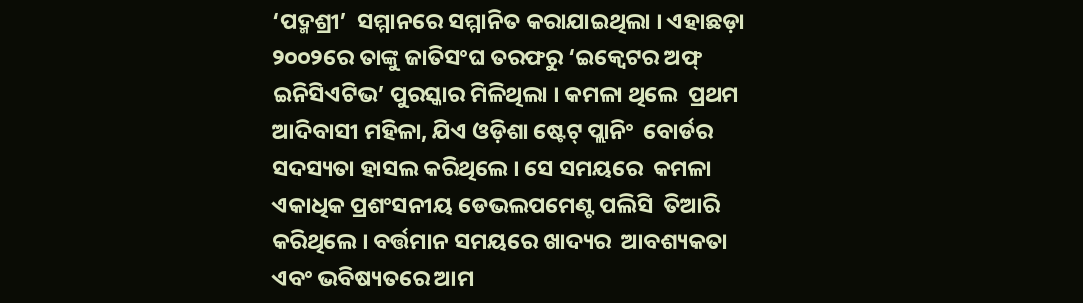‘ପଦ୍ମଶ୍ରୀ’  ସମ୍ମାନରେ ସମ୍ମାନିତ କରାଯାଇଥିଲା । ଏହାଛଡ଼ା  ୨୦୦୨ରେ ତାଙ୍କୁ ଜାତିସଂଘ ତରଫରୁ ‘ଇକ୍ୱେଟର ଅଫ୍‌  ଇନିସିଏଟିଭ’ ପୁରସ୍କାର ମିଳିଥିଲା । କମଳା ଥିଲେ  ପ୍ରଥମ ଆଦିବାସୀ ମହିଳା, ଯିଏ ଓଡ଼ିଶା ଷ୍ଟେଟ୍‌ ପ୍ଲାନିଂ  ବୋର୍ଡର ସଦସ୍ୟତା ହାସଲ କରିଥିଲେ । ସେ ସମୟରେ  କମଳା ଏକାଧିକ ପ୍ରଶଂସନୀୟ ଡେଭଲପମେଣ୍ଟ ପଲିସି  ତିଆରି କରିଥିଲେ । ବର୍ତ୍ତମାନ ସମୟରେ ଖାଦ୍ୟର  ଆବଶ୍ୟକତା ଏବଂ ଭବିଷ୍ୟତରେ ଆମ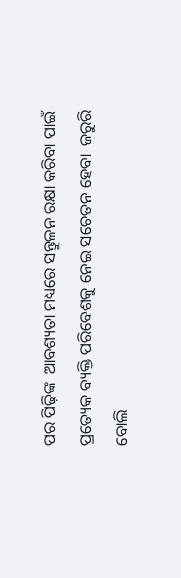ପର ପିଢ଼ିଙ୍କ  ଆବଶ୍ୟତା ମଧ୍ୟରେ ସନ୍ତୁଳନ ରକ୍ଷା କରିବା ପାଇଁ  ପ୍ରତ୍ୟେକ ବ୍ୟକ୍ତି ପରିବେଶକୁ ନେଇ ସଚେତନ ହେବା  ଜରୁରି ବୋଲି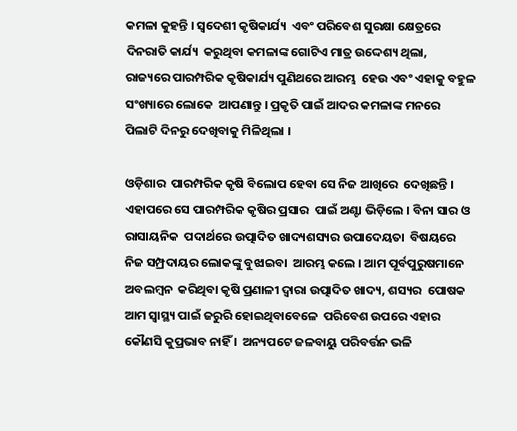କମଳା କୁହନ୍ତି । ସ୍ୱଦେଶୀ କୃଷିକାର୍ଯ୍ୟ  ଏବଂ ପରିବେଶ ସୁରକ୍ଷା କ୍ଷେତ୍ରରେ ଦିନରାତି କାର୍ଯ୍ୟ  କରୁଥିବା କମଳାଙ୍କ ଗୋଟିଏ ମାତ୍ର ଉଦ୍ଦେଶ୍ୟ ଥିଲା,  ରାଜ୍ୟରେ ପାରମ୍ପରିକ କୃଷିକାର୍ଯ୍ୟ ପୁଣିଥରେ ଆରମ୍ଭ  ହେଉ ଏବଂ ଏହାକୁ ବହୁଳ ସଂଖ୍ୟାରେ ଲୋକେ  ଆପଣାନ୍ତୁ । ପ୍ରକୃତି ପାଇଁ ଆଦର କମଳାଙ୍କ ମନରେ  ପିଲାଟି ଦିନରୁ ଦେଖିବାକୁ ମିଳିଥିଲା ।

ଓଡ଼ିଶାର  ପାରମ୍ପରିକ କୃଷି ବିଲୋପ ହେବା ସେ ନିଜ ଆଖିରେ  ଦେଖିଛନ୍ତି । ଏହାପରେ ସେ ପାରମ୍ପରିକ କୃଷିର ପ୍ରସାର  ପାଇଁ ଅଣ୍ଟା ଭିଡ଼ିଲେ । ବିନା ସାର ଓ ରାସାୟନିକ  ପଦାର୍ଥରେ ଉତ୍ପାଦିତ ଖାଦ୍ୟଶସ୍ୟର ଉପାଦେୟତା  ବିଷୟରେ ନିଜ ସମ୍ପ୍ରଦାୟର ଲୋକଙ୍କୁ ବୁଝାଇବା  ଆରମ୍ଭ କଲେ । ଆମ ପୂର୍ବପୁରୁଷମାନେ ଅବଲମ୍ବନ  କରିଥିବା କୃଷି ପ୍ରଣାଳୀ ଦ୍ୱାରା ଉତ୍ପାଦିତ ଖାଦ୍ୟ, ଶସ୍ୟର  ପୋଷକ ଆମ ସ୍ୱାସ୍ଥ୍ୟ ପାଇଁ ଜରୁରି ହୋଇଥିବାବେଳେ  ପରିବେଶ ଉପରେ ଏହାର କୌଣସି କୁପ୍ରଭାବ ନାହିଁ ।  ଅନ୍ୟପଟେ ଜଳବାୟୁ ପରିବର୍ତ୍ତନ ଭଳି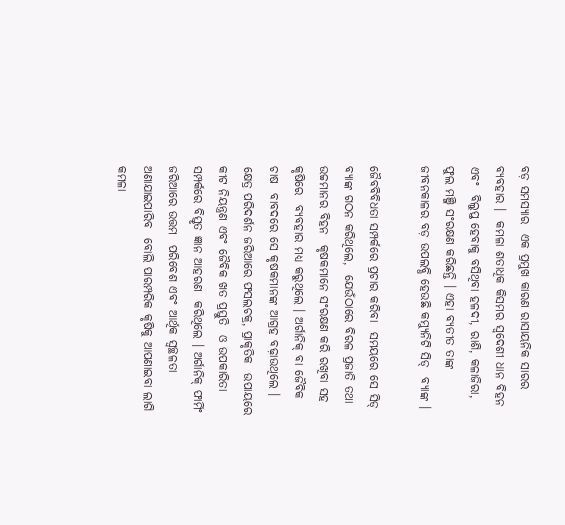ବଡ଼ ସମସ୍ୟାର  ଏକ ପ୍ରମୁଖ କାରଣ ରାସାୟନିକ ସାରର ବ୍ୟବହାର ।  କମଳା ଶତାଧିକ କିସମର ସ୍ୱଦେଶୀ ଧାନ ବିହନ ଏବଂ  ବିଲୁପ୍ତ ହେବାକୁ ବସିଥିବା ହଳଦୀ, ରାଶି, କଳାଜିରା,  ଫୁଲ ମଞ୍ଜି ସଂରକ୍ଷଣ କରିଛନ୍ତି । ଏହା ବ୍ୟତୀତ ତାଙ୍କ  ଜୀବନକାଳର ବଡ଼ ଉପଲବ୍ଧି ହେଉଛି କମ୍ୟୁନିଟି ସିଡ୍‌  ବ୍ୟାଙ୍କ ।

ଜୈବବିବିଧତା ସମ୍ପର୍କରେ ପ୍ରଚାର କରିବା  ସମୟରେ ସେ ସିଡ୍‌ ବ୍ୟାଙ୍କ ଗଠନ କରିଥିଲେ,  ଯେଉଁଠାରେ ବିରଳ ପ୍ରଜାତି ତଥା ଉଚ୍ଚମାନର ବିହନ  କୃଷକମାନେ ସଂରକ୍ଷଣ କରି ରଖିବା ସହ କୃଷିରେ  ବ୍ୟବହାର ମଧ୍ୟ କରୁଥିଲେ । ଅର୍ଗାନିକ୍‌ ବା ଜୈବିକ ଚାଷ  ବାବଦରେ ସେ କୃଷକମାନଙ୍କ ଆଗ୍ରହ ବଢ଼ାଉଥିଲେ ।  କ୍ଷେତ୍ର ପରିଦର୍ଶନ ଜରିଆରେ ଫସଲଚକ୍ର, ପ୍ରାକୃତିକ  ଉପାୟରେ କୀଟ ନିୟନ୍ତ୍ରଣ ଏବଂ ଜୈବିକ ଖତ ପ୍ରସ୍ତୁତି  ଓ ଉପକାରିତା ସମ୍ପର୍କରେ ବିସ୍ତୃତ ଜ୍ଞାନ ଆହରଣ  କରିଥିଲେ । ଅର୍ଗାନିକ୍‌ ଫାର୍ମିଂ ଜରିଆରେ ଉତ୍ତମ  ପରିବେଶ ଏବଂ ଆର୍ଥିକ ସ୍ୱଚ୍ଛଳତା ଅଣାଯାଇପାରିବ  ବୋଲି ପାରମ୍ପରିକ କୃଷିକୁ ଆପଣାଇବା ଲାଗି  କମଳା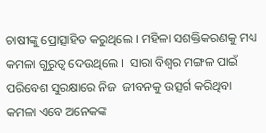ଚାଷୀଙ୍କୁ ପ୍ରୋତ୍ସାହିତ କରୁଥିଲେ । ମହିଳା ସଶକ୍ତିକରଣକୁ ମଧ୍ୟ କମଳା ଗୁରୁତ୍ୱ ଦେଉଥିଲେ ।  ସାରା ବିଶ୍ୱର ମଙ୍ଗଳ ପାଇଁ ପରିବେଶ ସୁରକ୍ଷାରେ ନିଜ  ଜୀବନକୁ ଉତ୍ସର୍ଗ କରିଥିବା କମଳା ଏବେ ଅନେକଙ୍କ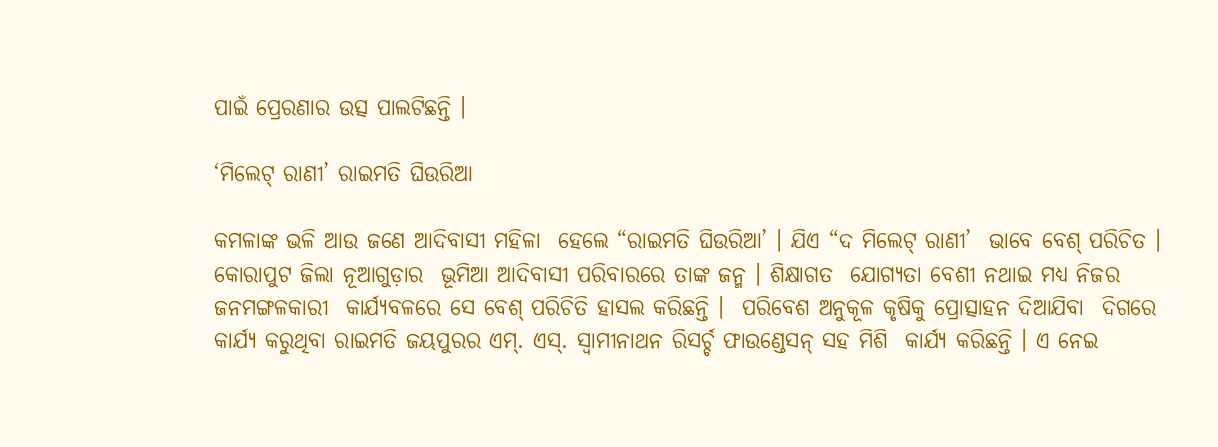ପାଇଁ ପ୍ରେରଣାର ଉତ୍ସ ପାଲଟିଛନ୍ତି ।

‘ମିଲେଟ୍‌ ରାଣୀ’ ରାଇମତି ଘିଉରିଆ

କମଳାଙ୍କ ଭଳି ଆଉ ଜଣେ ଆଦିବାସୀ ମହିଳା  ହେଲେ “ରାଇମତି ଘିଉରିଆ’ । ଯିଏ “ଦ ମିଲେଟ୍‌ ରାଣୀ’  ଭାବେ ବେଶ୍‌ ପରିଚିତ । କୋରାପୁଟ ଜିଲା ନୂଆଗୁଡ଼ାର  ଭୂମିଆ ଆଦିବାସୀ ପରିବାରରେ ତାଙ୍କ ଜନ୍ମ । ଶିକ୍ଷାଗତ  ଯୋଗ୍ୟତା ବେଶୀ ନଥାଇ ମଧ୍ୟ ନିଜର ଜନମଙ୍ଗଳକାରୀ  କାର୍ଯ୍ୟବଳରେ ସେ ବେଶ୍‌ ପରିଚିତି ହାସଲ କରିଛନ୍ତି ।  ପରିବେଶ ଅନୁକୂଳ କୃଷିକୁ ପ୍ରୋତ୍ସାହନ ଦିଆଯିବା  ଦିଗରେ କାର୍ଯ୍ୟ କରୁଥିବା ରାଇମତି ଜୟପୁରର ଏମ୍‌. ଏସ୍‌. ସ୍ୱାମୀନାଥନ ରିସର୍ଚ୍ଚ ଫାଉଣ୍ଡେସନ୍‌ ସହ ମିଶି  କାର୍ଯ୍ୟ କରିଛନ୍ତି । ଏ ନେଇ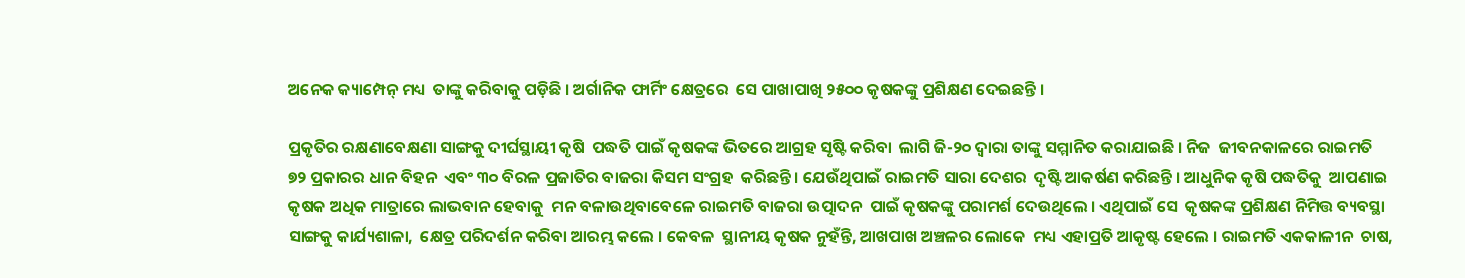ଅନେକ କ୍ୟାମ୍ପେନ୍‌ ମଧ୍ୟ  ତାଙ୍କୁ କରିବାକୁ ପଡ଼ିଛି । ଅର୍ଗାନିକ ଫାର୍ମିଂ କ୍ଷେତ୍ରରେ  ସେ ପାଖାପାଖି ୨୫୦୦ କୃଷକଙ୍କୁ ପ୍ରଶିକ୍ଷଣ ଦେଇଛନ୍ତି ।

ପ୍ରକୃତିର ରକ୍ଷଣାବେକ୍ଷଣା ସାଙ୍ଗକୁ ଦୀର୍ଘସ୍ଥାୟୀ କୃଷି  ପଦ୍ଧତି ପାଇଁ କୃଷକଙ୍କ ଭିତରେ ଆଗ୍ରହ ସୃଷ୍ଟି କରିବା  ଲାଗି ଜି-୨୦ ଦ୍ୱାରା ତାଙ୍କୁ ସମ୍ମାନିତ କରାଯାଇଛି । ନିଜ  ଜୀବନକାଳରେ ରାଇମତି ୭୨ ପ୍ରକାରର ଧାନ ବିହନ  ଏବଂ ୩୦ ବିରଳ ପ୍ରଜାତିର ବାଜରା କିସମ ସଂଗ୍ରହ  କରିଛନ୍ତି । ଯେଉଁଥିପାଇଁ ରାଇମତି ସାରା ଦେଶର  ଦୃଷ୍ଟି ଆକର୍ଷଣ କରିଛନ୍ତି । ଆଧୁନିକ କୃଷି ପଦ୍ଧତିକୁ  ଆପଣାଇ କୃଷକ ଅଧିକ ମାତ୍ରାରେ ଲାଭବାନ ହେବାକୁ  ମନ ବଳାଉଥିବାବେଳେ ରାଇମତି ବାଜରା ଉତ୍ପାଦନ  ପାଇଁ କୃଷକଙ୍କୁ ପରାମର୍ଶ ଦେଉଥିଲେ । ଏଥିପାଇଁ ସେ  କୃଷକଙ୍କ ପ୍ରଶିକ୍ଷଣ ନିମିତ୍ତ ବ୍ୟବସ୍ଥା ସାଙ୍ଗକୁ କାର୍ଯ୍ୟଶାଳା,  କ୍ଷେତ୍ର ପରିଦର୍ଶନ କରିବା ଆରମ୍ଭ କଲେ । କେବଳ  ସ୍ଥାନୀୟ କୃଷକ ନୁହଁନ୍ତି, ଆଖପାଖ ଅଞ୍ଚଳର ଲୋକେ  ମଧ୍ୟ ଏହାପ୍ରତି ଆକୃଷ୍ଟ ହେଲେ । ରାଇମତି ଏକକାଳୀନ  ଚାଷ,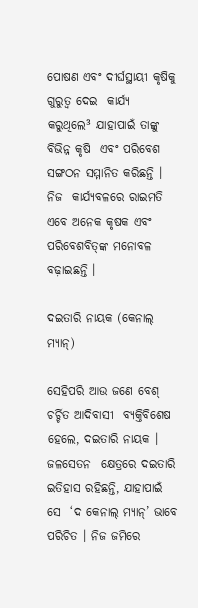ପୋଷଣ ଏବଂ ଦୀର୍ଘସ୍ଥାୟୀ କୃଷିକୁ ଗୁରୁତ୍ୱ ଦେଇ  କାର୍ଯ୍ୟ କରୁଥିଲେ³ ଯାହାପାଇଁ ତାଙ୍କୁ ବିଭିନ୍ନ କୃଷି  ଏବଂ ପରିବେଶ ସଙ୍ଗଠନ ସମ୍ମାନିତ କରିଛନ୍ତି । ନିଜ  କାର୍ଯ୍ୟବଳରେ ରାଇମତି ଏବେ ଅନେକ କୃଷକ ଏବଂ  ପରିବେଶବିତ୍‌ଙ୍କ ମନୋବଳ ବଢ଼ାଇଛନ୍ତି ।

ଦଇତାରି ନାୟକ (କେନାଲ୍‌ ମ୍ୟାନ୍‌)

ସେହିପରି ଆଉ ଜଣେ ବେଶ୍‌ ଚର୍ଚ୍ଚିତ ଆଦିବାସୀ  ବ୍ୟକ୍ତିବିଶେଷ ହେଲେ, ଦଇତାରି ନାୟକ । ଜଳସେତନ  କ୍ଷେତ୍ରରେ ଦଇତାରି ଇତିହାସ ରହିଛନ୍ତି, ଯାହାପାଇଁ ସେ  ‘ଦ କେନାଲ୍‌ ମ୍ୟାନ୍‌’ ଭାବେ ପରିଚିତ । ନିଜ ଜମିରେ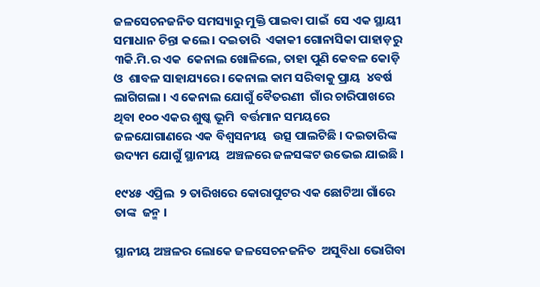ଜଳସେଚନଜନିତ ସମସ୍ୟାରୁ ମୁକ୍ତି ପାଇବା ପାଇଁ  ସେ ଏକ ସ୍ଥାୟୀ ସମାଧାନ ଚିନ୍ତା କଲେ । ଦଇତାରି  ଏକାକୀ ଗୋନାସିକା ପାହାଡ଼ରୁ ୩କି.ମି.ର ଏକ  କେନାଲ ଖୋଳିଲେ, ତାହା ପୁଣି କେବଳ କୋଡ଼ି ଓ  ଶାବଳ ସାହାଯ୍ୟରେ । କେନାଲ କାମ ସରିବାକୁ ପ୍ରାୟ  ୪ବର୍ଷ ଲାଗିଗଲା । ଏ କେନାଲ ଯୋଗୁଁ ବୈତରଣୀ  ଗାଁର ଚାରିପାଖରେ ଥିବା ୧୦୦ ଏକର ଶୁଷ୍କ ଭୂମି  ବର୍ତ୍ତମାନ ସମୟରେ ଜଳଯୋଗାଣରେ ଏକ ବିଶ୍ୱସନୀୟ  ଉତ୍ସ ପାଲଟିଛି । ଦଇତାରିଙ୍କ ଉଦ୍ୟମ ଯୋଗୁଁ ସ୍ଥାନୀୟ  ଅଞ୍ଚଳରେ ଜଳସଙ୍କଟ ଉଭେଇ ଯାଇଛି ।

୧୯୪୫ ଏପ୍ରିଲ  ୨ ତାରିଖରେ କୋରାପୁଟର ଏକ ଛୋଟିଆ ଗାଁରେ ତାଙ୍କ  ଜନ୍ମ ।

ସ୍ଥାନୀୟ ଅଞ୍ଚଳର ଲୋକେ ଜଳସେଚନଜନିତ  ଅସୁବିଧା ଭୋଗିବା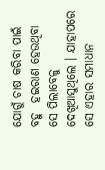ଯୋଗୁଁ ଚାଷ କରିବା ପାଇଁ ବହୁ  ହଇରାଣ ହେଉଥିବା ସେ ପିଲାବେଳୁ ଦେଖିଆସୁଥିଲେ । ଯାହାପରେ ସେ ଏହାର ସମାଧାନ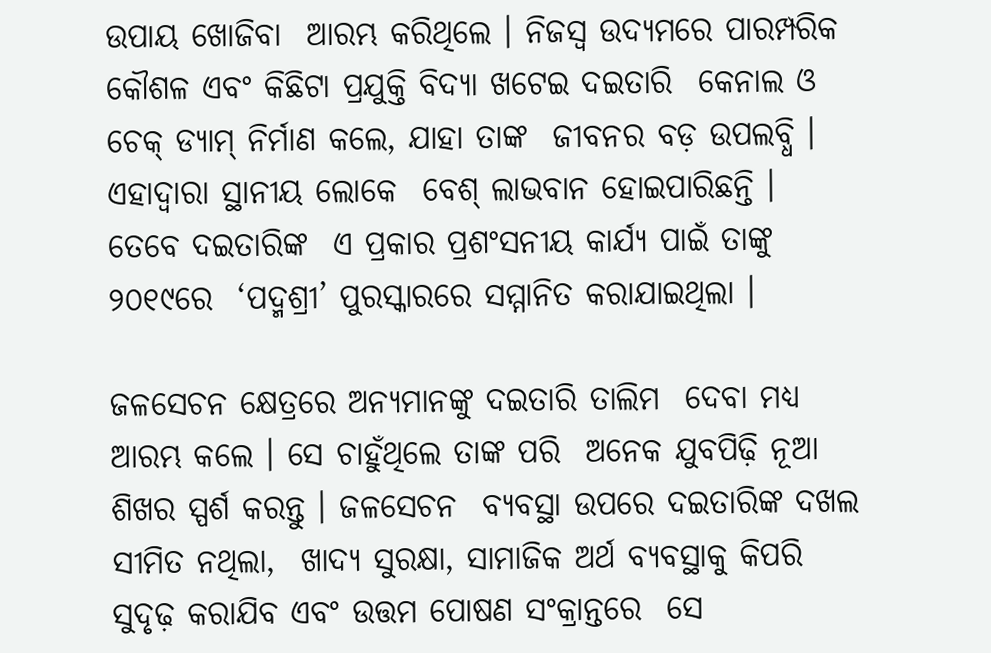ଉପାୟ ଖୋଜିବା  ଆରମ୍ଭ କରିଥିଲେ । ନିଜସ୍ୱ ଉଦ୍ୟମରେ ପାରମ୍ପରିକ  କୌଶଳ ଏବଂ କିଛିଟା ପ୍ରଯୁକ୍ତି ବିଦ୍ୟା ଖଟେଇ ଦଇତାରି  କେନାଲ ଓ ଚେକ୍‌ ଡ୍ୟାମ୍‌ ନିର୍ମାଣ କଲେ, ଯାହା ତାଙ୍କ  ଜୀବନର ବଡ଼ ଉପଲବ୍ଧି । ଏହାଦ୍ୱାରା ସ୍ଥାନୀୟ ଲୋକେ  ବେଶ୍‌ ଲାଭବାନ ହୋଇପାରିଛନ୍ତି । ତେବେ ଦଇତାରିଙ୍କ  ଏ ପ୍ରକାର ପ୍ରଶଂସନୀୟ କାର୍ଯ୍ୟ ପାଇଁ ତାଙ୍କୁ ୨୦୧୯ରେ  ‘ପଦ୍ମଶ୍ରୀ’ ପୁରସ୍କାରରେ ସମ୍ମାନିତ କରାଯାଇଥିଲା ।

ଜଳସେଚନ କ୍ଷେତ୍ରରେ ଅନ୍ୟମାନଙ୍କୁ ଦଇତାରି ତାଲିମ  ଦେବା ମଧ୍ୟ ଆରମ୍ଭ କଲେ । ସେ ଚାହୁଁଥିଲେ ତାଙ୍କ ପରି  ଅନେକ ଯୁବପିଢ଼ି ନୂଆ ଶିଖର ସ୍ପର୍ଶ କରନ୍ତୁ । ଜଳସେଚନ  ବ୍ୟବସ୍ଥା ଉପରେ ଦଇତାରିଙ୍କ ଦଖଲ ସୀମିତ ନଥିଲା,  ଖାଦ୍ୟ ସୁରକ୍ଷା, ସାମାଜିକ ଅର୍ଥ ବ୍ୟବସ୍ଥାକୁ କିପରି  ସୁଦୃଢ଼ କରାଯିବ ଏବଂ ଉତ୍ତମ ପୋଷଣ ସଂକ୍ରାନ୍ତରେ  ସେ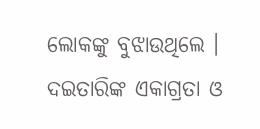ଲୋକଙ୍କୁ ବୁଝାଉଥିଲେ । ଦଇତାରିଙ୍କ ଏକାଗ୍ରତା ଓ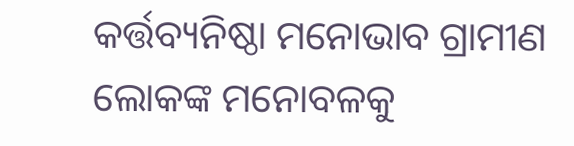କର୍ତ୍ତବ୍ୟନିଷ୍ଠା ମନୋଭାବ ଗ୍ରାମୀଣ ଲୋକଙ୍କ ମନୋବଳକୁ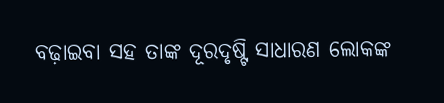ବଢ଼ାଇବା ସହ ତାଙ୍କ ଦୂରଦୃଷ୍ଟି ସାଧାରଣ ଲୋକଙ୍କ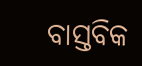ବାସ୍ତବିକ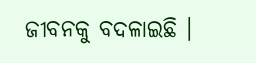ଜୀବନକୁ ବଦଳାଇଛି ।